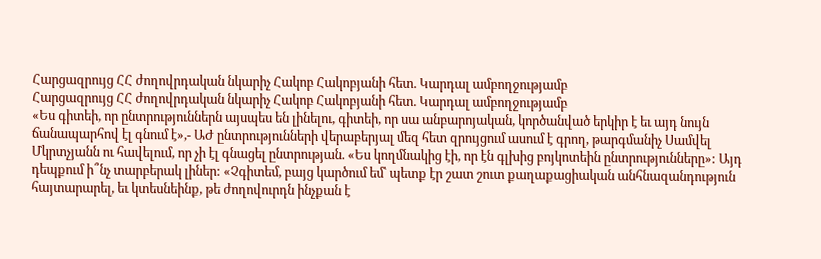Հարցազրույց ՀՀ ժողովրդական նկարիչ Հակոբ Հակոբյանի հետ. Կարդալ ամբողջությամբ
Հարցազրույց ՀՀ ժողովրդական նկարիչ Հակոբ Հակոբյանի հետ. Կարդալ ամբողջությամբ
«Ես գիտեի, որ ընտրություններն այսպես են լինելու, գիտեի, որ սա անբարոյական, կործանված երկիր է եւ այդ նույն ճանապարհով էլ գնում է»,- ԱԺ ընտրությունների վերաբերյալ մեզ հետ զրույցում ասում է գրող, թարգմանիչ Սամվել Մկրտչյանն ու հավելում, որ չի էլ գնացել ընտրության. «Ես կողմնակից էի, որ էն գլխից բոյկոտեին ընտրությունները»: Այդ դեպքում ի՞նչ տարբերակ լիներ: «Չգիտեմ, բայց կարծում եմ՝ պետք էր շատ շուտ քաղաքացիական անհնազանդություն հայտարարել, եւ կտեսնեինք, թե ժողովուրդն ինչքան է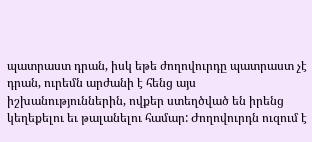պատրաստ դրան, իսկ եթե ժողովուրդը պատրաստ չէ դրան, ուրեմն արժանի է հենց այս իշխանություններին, ովքեր ստեղծված են իրենց կեղեքելու եւ թալանելու համար: Ժողովուրդն ուզում է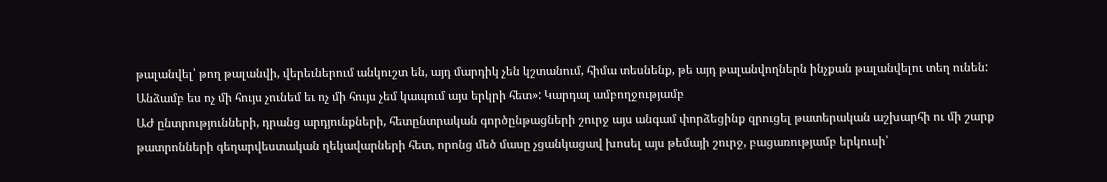թալանվել՝ թող թալանվի, վերեւներում անկուշտ են, այդ մարդիկ չեն կշտանում, հիմա տեսնենք, թե այդ թալանվողներն ինչքան թալանվելու տեղ ունեն: Անձամբ ես ոչ մի հույս չունեմ եւ ոչ մի հույս չեմ կապում այս երկրի հետ»: Կարդալ ամբողջությամբ
ԱԺ ընտրությունների, դրանց արդյունքների, հետընտրական գործընթացների շուրջ այս անգամ փորձեցինք զրուցել թատերական աշխարհի ու մի շարք թատրոնների գեղարվեստական ղեկավարների հետ, որոնց մեծ մասը չցանկացավ խոսել այս թեմայի շուրջ, բացառությամբ երկուսի՝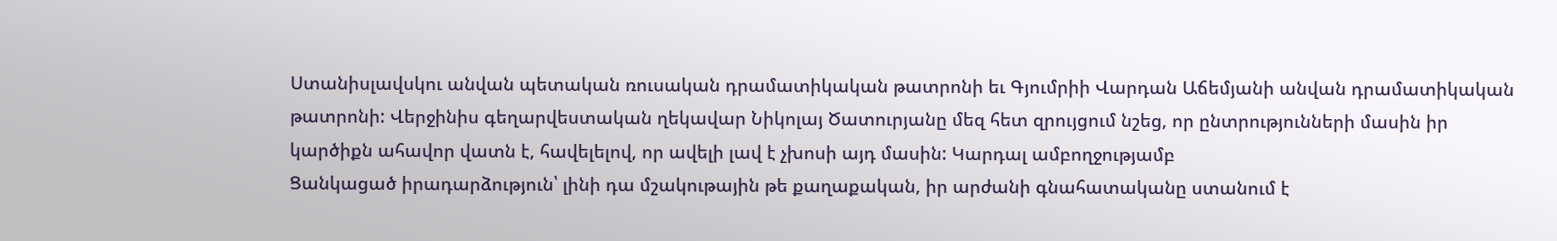Ստանիսլավսկու անվան պետական ռուսական դրամատիկական թատրոնի եւ Գյումրիի Վարդան Աճեմյանի անվան դրամատիկական թատրոնի: Վերջինիս գեղարվեստական ղեկավար Նիկոլայ Ծատուրյանը մեզ հետ զրույցում նշեց, որ ընտրությունների մասին իր կարծիքն ահավոր վատն է, հավելելով, որ ավելի լավ է չխոսի այդ մասին: Կարդալ ամբողջությամբ
Ցանկացած իրադարձություն՝ լինի դա մշակութային թե քաղաքական, իր արժանի գնահատականը ստանում է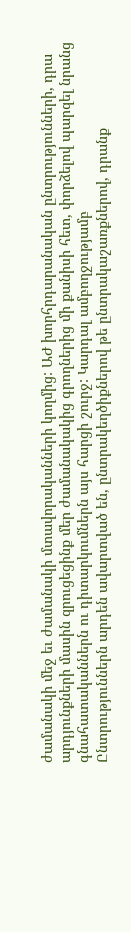ժամանակի մեջ եւ ժամանակի մտավորականների կողմից: ԱԺ խորհրդարանական ընտրությունների, դրա արդյունքների մասին զրուցեցինք մեր ժամանակակից գրողներից մի քանիսի հետ, փորձելով պարզել նրանց գնահատականներն ու դիտարկումներն այս հարցի շուրջ: Կարդալ ամբողջությամբ
Ընտրություններն արդեն ավարտված են, ընտրակեղծիքներով թե ընտրակաշառքներով, դրանք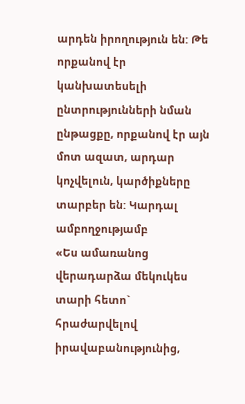արդեն իրողություն են: Թե որքանով էր կանխատեսելի ընտրությունների նման ընթացքը, որքանով էր այն մոտ ազատ, արդար կոչվելուն, կարծիքները տարբեր են: Կարդալ ամբողջությամբ
«Ես ամառանոց վերադարձա մեկուկես տարի հետո` հրաժարվելով իրավաբանությունից,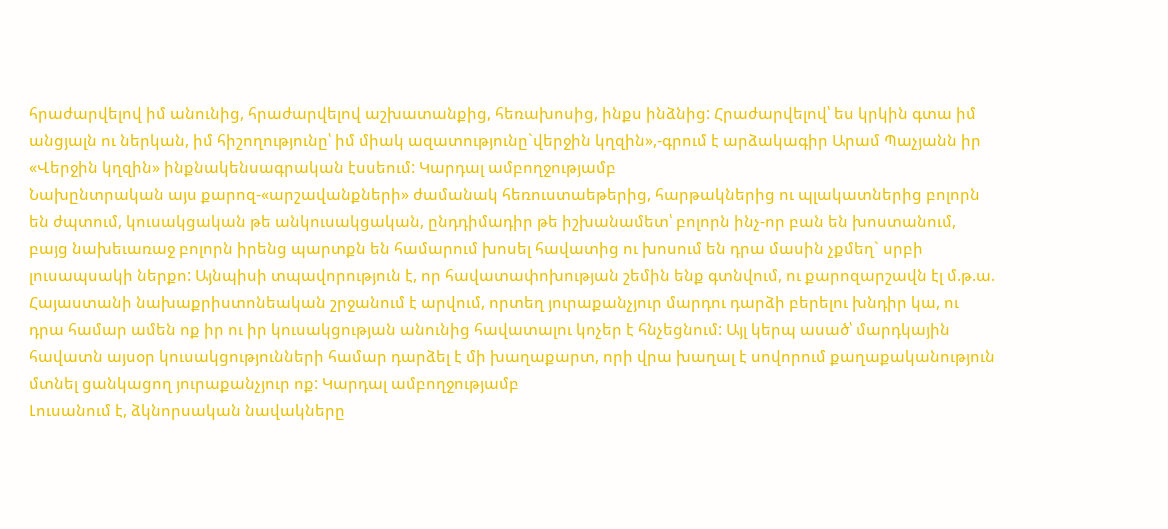հրաժարվելով իմ անունից, հրաժարվելով աշխատանքից, հեռախոսից, ինքս ինձնից: Հրաժարվելով՝ ես կրկին գտա իմ անցյալն ու ներկան, իմ հիշողությունը՝ իմ միակ ազատությունը`վերջին կղզին»,-գրում է արձակագիր Արամ Պաչյանն իր «Վերջին կղզին» ինքնակենսագրական էսսեում: Կարդալ ամբողջությամբ
Նախընտրական այս քարոզ-«արշավանքների» ժամանակ հեռուստաեթերից, հարթակներից ու պլակատներից բոլորն են ժպտում, կուսակցական թե անկուսակցական, ընդդիմադիր թե իշխանամետ՝ բոլորն ինչ-որ բան են խոստանում, բայց նախեւառաջ բոլորն իրենց պարտքն են համարում խոսել հավատից ու խոսում են դրա մասին չքմեղ` սրբի լուսապսակի ներքո: Այնպիսի տպավորություն է, որ հավատափոխության շեմին ենք գտնվում, ու քարոզարշավն էլ մ.թ.ա. Հայաստանի նախաքրիստոնեական շրջանում է արվում, որտեղ յուրաքանչյուր մարդու դարձի բերելու խնդիր կա, ու դրա համար ամեն ոք իր ու իր կուսակցության անունից հավատալու կոչեր է հնչեցնում: Այլ կերպ ասած՝ մարդկային հավատն այսօր կուսակցությունների համար դարձել է մի խաղաքարտ, որի վրա խաղալ է սովորում քաղաքականություն մտնել ցանկացող յուրաքանչյուր ոք: Կարդալ ամբողջությամբ
Լուսանում է, ձկնորսական նավակները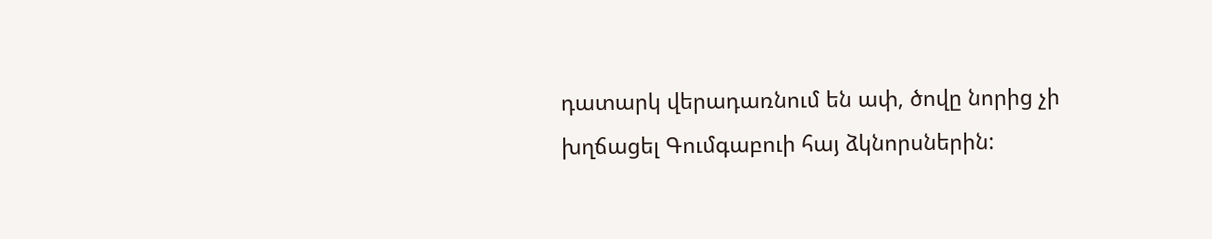դատարկ վերադառնում են ափ, ծովը նորից չի խղճացել Գումգաբուի հայ ձկնորսներին: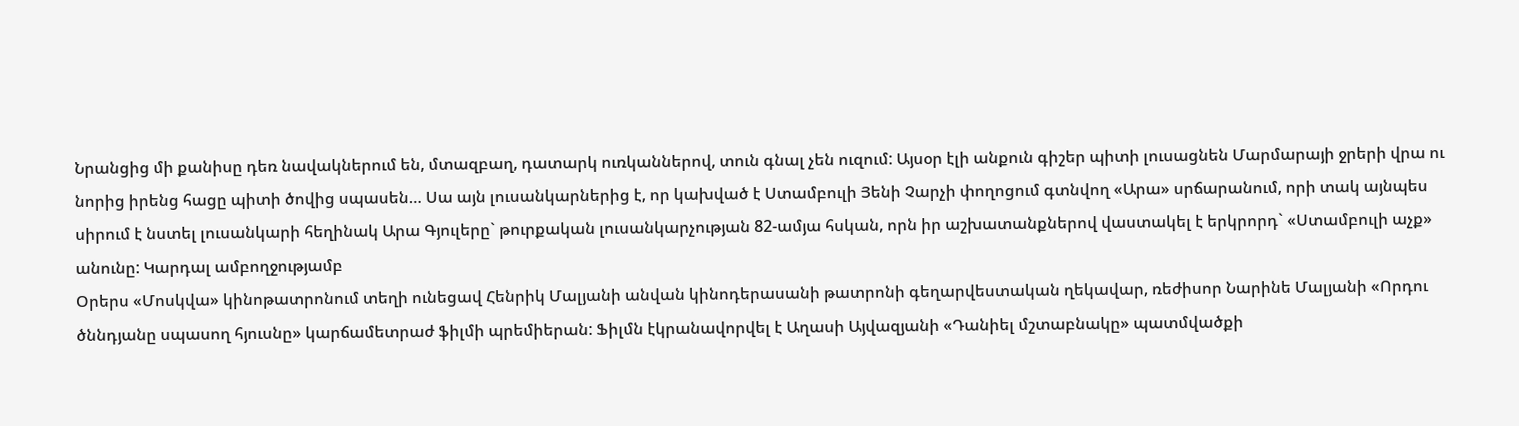Նրանցից մի քանիսը դեռ նավակներում են, մտազբաղ, դատարկ ուռկաններով, տուն գնալ չեն ուզում: Այսօր էլի անքուն գիշեր պիտի լուսացնեն Մարմարայի ջրերի վրա ու նորից իրենց հացը պիտի ծովից սպասեն… Սա այն լուսանկարներից է, որ կախված է Ստամբուլի Յենի Չարչի փողոցում գտնվող «Արա» սրճարանում, որի տակ այնպես սիրում է նստել լուսանկարի հեղինակ Արա Գյուլերը` թուրքական լուսանկարչության 82-ամյա հսկան, որն իր աշխատանքներով վաստակել է երկրորդ` «Ստամբուլի աչք» անունը: Կարդալ ամբողջությամբ
Օրերս «Մոսկվա» կինոթատրոնում տեղի ունեցավ Հենրիկ Մալյանի անվան կինոդերասանի թատրոնի գեղարվեստական ղեկավար, ռեժիսոր Նարինե Մալյանի «Որդու ծննդյանը սպասող հյուսնը» կարճամետրաժ ֆիլմի պրեմիերան: Ֆիլմն էկրանավորվել է Աղասի Այվազյանի «Դանիել մշտաբնակը» պատմվածքի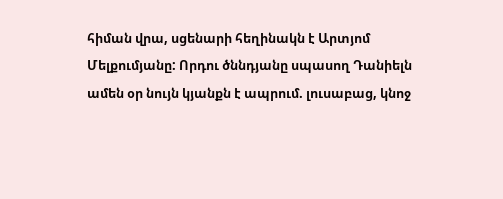հիման վրա, սցենարի հեղինակն է Արտյոմ Մելքումյանը: Որդու ծննդյանը սպասող Դանիելն ամեն օր նույն կյանքն է ապրում. լուսաբաց, կնոջ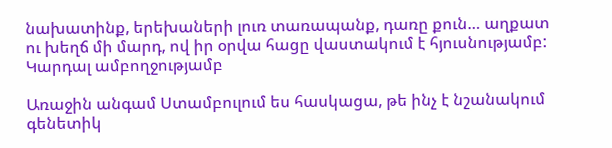նախատինք, երեխաների լուռ տառապանք, դառը քուն… աղքատ ու խեղճ մի մարդ, ով իր օրվա հացը վաստակում է հյուսնությամբ: Կարդալ ամբողջությամբ

Առաջին անգամ Ստամբուլում ես հասկացա, թե ինչ է նշանակում գենետիկ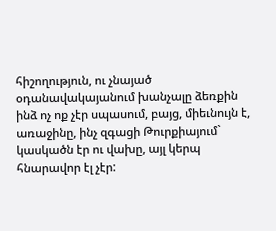հիշողություն, ու չնայած օդանավակայանում խանչալը ձեռքին ինձ ոչ ոք չէր սպասում, բայց, միեւնույն է, առաջինը, ինչ զգացի Թուրքիայում` կասկածն էր ու վախը, այլ կերպ հնարավոր էլ չէր: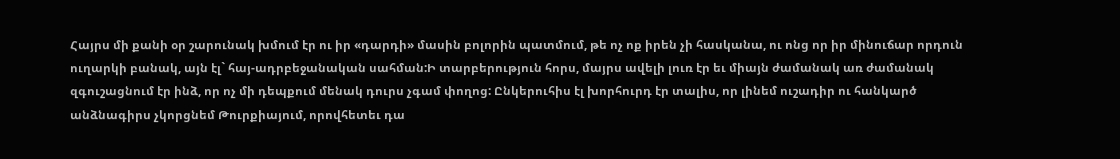Հայրս մի քանի օր շարունակ խմում էր ու իր «դարդի» մասին բոլորին պատմում, թե ոչ ոք իրեն չի հասկանա, ու ոնց որ իր մինուճար որդուն ուղարկի բանակ, այն էլ` հայ-ադրբեջանական սահման:Ի տարբերություն հորս, մայրս ավելի լուռ էր եւ միայն ժամանակ առ ժամանակ զգուշացնում էր ինձ, որ ոչ մի դեպքում մենակ դուրս չգամ փողոց: Ընկերուհիս էլ խորհուրդ էր տալիս, որ լինեմ ուշադիր ու հանկարծ անձնագիրս չկորցնեմ Թուրքիայում, որովհետեւ դա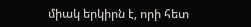միակ երկիրն է, որի հետ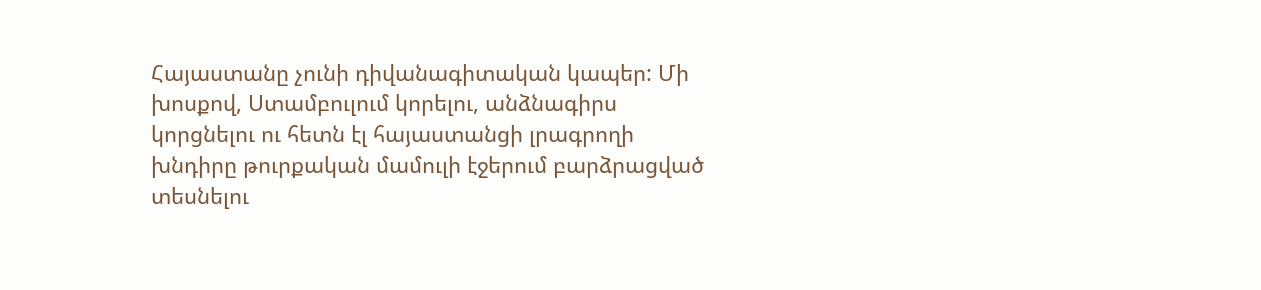Հայաստանը չունի դիվանագիտական կապեր: Մի խոսքով, Ստամբուլում կորելու, անձնագիրս կորցնելու ու հետն էլ հայաստանցի լրագրողի խնդիրը թուրքական մամուլի էջերում բարձրացված տեսնելու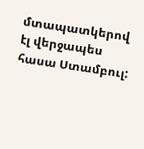մտապատկերով էլ վերջապես հասա Ստամբուլ: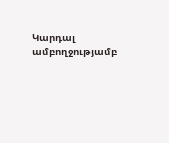Կարդալ ամբողջությամբ